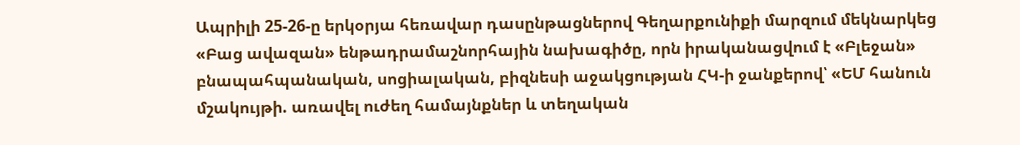Ապրիլի 25-26-ը երկօրյա հեռավար դասընթացներով Գեղարքունիքի մարզում մեկնարկեց «Բաց ավազան» ենթադրամաշնորհային նախագիծը, որն իրականացվում է «Բլեջան» բնապահպանական, սոցիալական, բիզնեսի աջակցության ՀԿ-ի ջանքերով՝ «ԵՄ հանուն մշակույթի. առավել ուժեղ համայնքներ և տեղական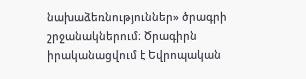նախաձեռնություններ» ծրագրի շրջանակներում։ Ծրագիրն իրականացվում է Եվրոպական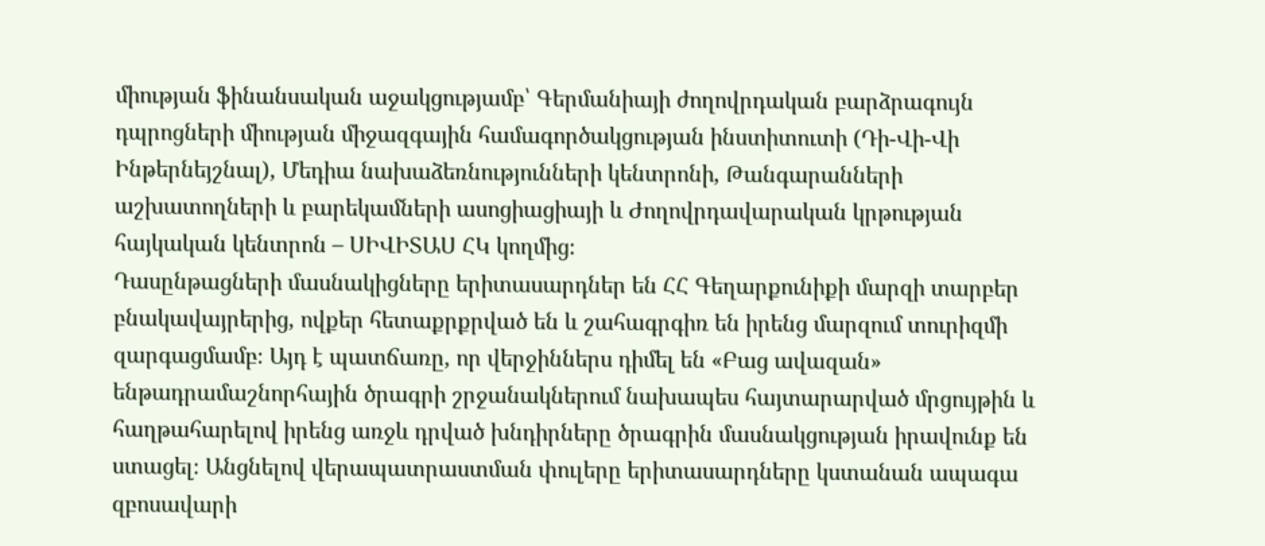միության ֆինանսական աջակցությամբ՝ Գերմանիայի ժողովրդական բարձրագույն դպրոցների միության միջազգային համագործակցության ինստիտուտի (Դի-Վի-Վի Ինթերնեյշնալ), Մեդիա նախաձեռնությունների կենտրոնի, Թանգարանների աշխատողների և բարեկամների ասոցիացիայի և Ժողովրդավարական կրթության հայկական կենտրոն – ՍԻՎԻՏԱՍ ՀԿ կողմից։
Դասընթացների մասնակիցները երիտասարդներ են ՀՀ Գեղարքունիքի մարզի տարբեր բնակավայրերից, ովքեր հետաքրքրված են և շահագրգիռ են իրենց մարզում տուրիզմի զարգացմամբ։ Այդ է պատճառը, որ վերջիններս դիմել են «Բաց ավազան» ենթադրամաշնորհային ծրագրի շրջանակներում նախապես հայտարարված մրցույթին և հաղթահարելով իրենց առջև դրված խնդիրները ծրագրին մասնակցության իրավունք են ստացել։ Անցնելով վերապատրաստման փուլերը երիտասարդները կստանան ապագա զբոսավարի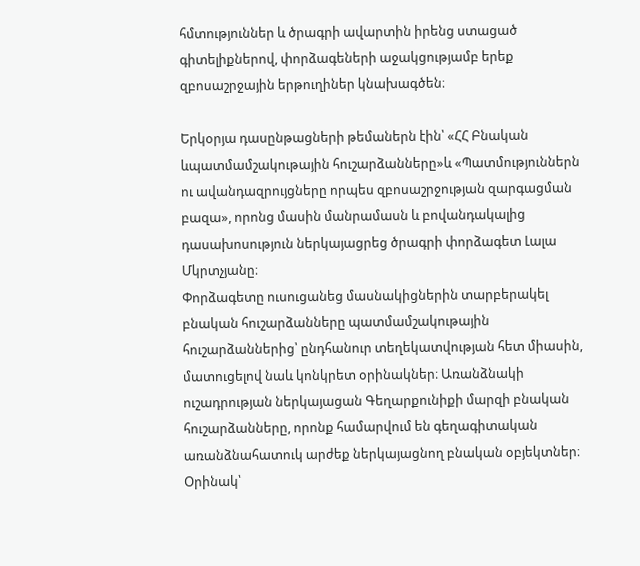հմտություններ և ծրագրի ավարտին իրենց ստացած գիտելիքներով, փորձագեների աջակցությամբ երեք զբոսաշրջային երթուղիներ կնախագծեն։

Երկօրյա դասընթացների թեմաներն էին՝ «ՀՀ Բնական ևպատմամշակութային հուշարձանները»և «Պատմություններն ու ավանդազրույցները որպես զբոսաշրջության զարգացման բազա», որոնց մասին մանրամասն և բովանդակալից դասախոսություն ներկայացրեց ծրագրի փորձագետ Լալա Մկրտչյանը։
Փորձագետը ուսուցանեց մասնակիցներին տարբերակել բնական հուշարձանները պատմամշակութային հուշարձաններից՝ ընդհանուր տեղեկատվության հետ միասին, մատուցելով նաև կոնկրետ օրինակներ։ Առանձնակի ուշադրության ներկայացան Գեղարքունիքի մարզի բնական հուշարձանները, որոնք համարվում են գեղագիտական առանձնահատուկ արժեք ներկայացնող բնական օբյեկտներ։ Օրինակ՝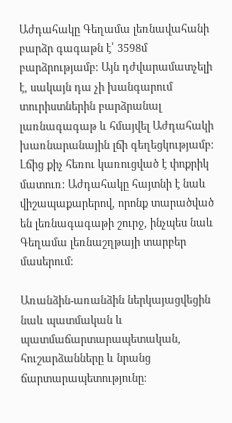Աժդահակը Գեղամա լեռնավահանի բարձր գագաթն է՝ 3598մ բարձրությամբ: Այն դժվարամատչելի է, սակայն դա չի խանգարում տուրիստներին բարձրանալ լառնագագաթ և հմայվել Աժդահակի խառնարանային լճի գեղեցկությամբ: Լճից քիչ հեռու կառուցված է փոքրիկ մատուռ: Աժդահակը հայտնի է նաև վիշապաքարերով, որոնք տարածված են լեռնագագաթի շուրջ, ինչպես նաև Գեղամա լեռնաշղթայի տարբեր մասերում:

Առանձին-առանձին ներկայացվեցին նաև պատմական և պատմաճարտարապետական, հուշարձանները և նրանց ճարտարապետությունը։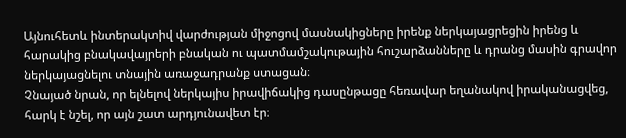Այնուհետև ինտերակտիվ վարժության միջոցով մասնակիցները իրենք ներկայացրեցին իրենց և հարակից բնակավայրերի բնական ու պատմամշակութային հուշարձանները և դրանց մասին գրավոր ներկայացնելու տնային առաջադրանք ստացան։
Չնայած նրան, որ ելնելով ներկայիս իրավիճակից դասընթացը հեռավար եղանակով իրականացվեց, հարկ է նշել, որ այն շատ արդյունավետ էր։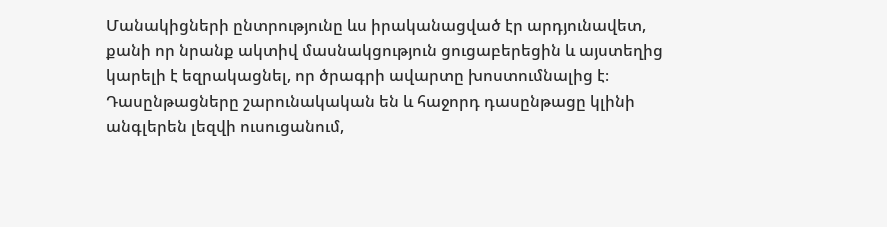Մանակիցների ընտրությունը ևս իրականացված էր արդյունավետ, քանի որ նրանք ակտիվ մասնակցություն ցուցաբերեցին և այստեղից կարելի է եզրակացնել, որ ծրագրի ավարտը խոստումնալից է։
Դասընթացները շարունակական են և հաջորդ դասընթացը կլինի անգլերեն լեզվի ուսուցանում,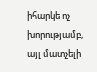իհարկե ոչ խորությամբ, այլ մատչելի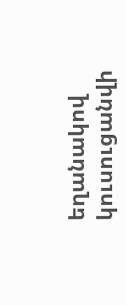եղանակով կուսուցանվի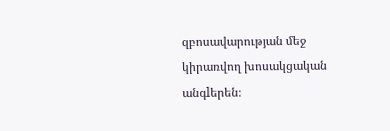զբոսավարության մեջ կիրառվող խոսակցական անգlերեն։